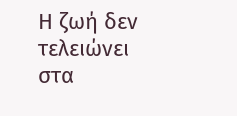Η ζωή δεν τελειώνει στα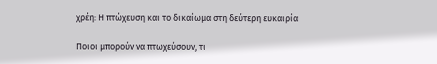χρέη: Η πτώχευση και το δικαίωμα στη δεύτερη ευκαιρία

Ποιοι μπορούν να πτωχεύσουν, τι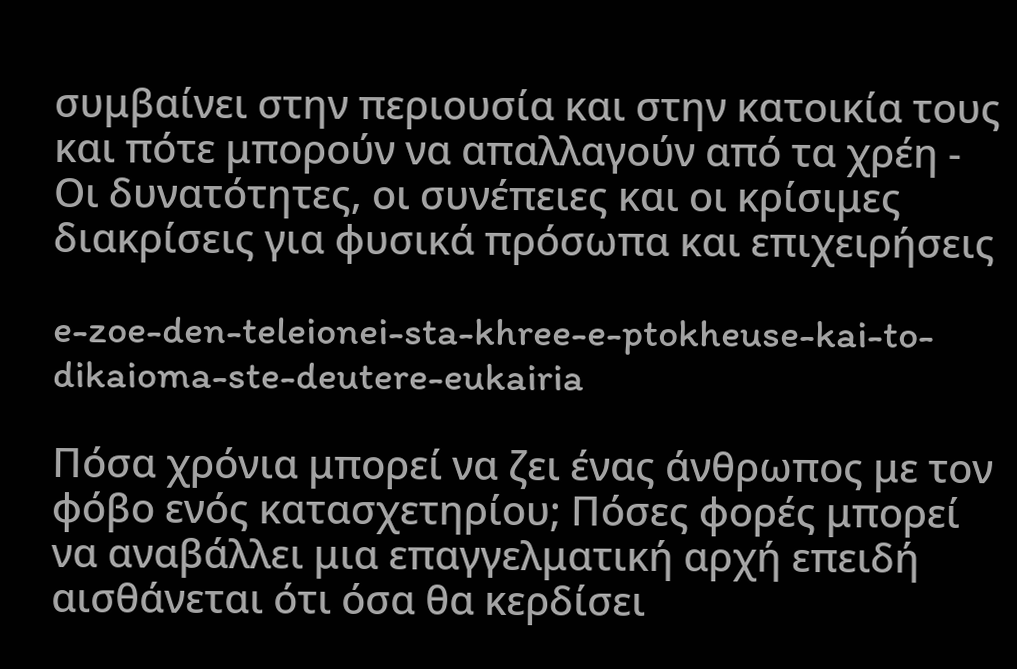συμβαίνει στην περιουσία και στην κατοικία τους και πότε μπορούν να απαλλαγούν από τα χρέη - Οι δυνατότητες, οι συνέπειες και οι κρίσιμες διακρίσεις για φυσικά πρόσωπα και επιχειρήσεις

e-zoe-den-teleionei-sta-khree-e-ptokheuse-kai-to-dikaioma-ste-deutere-eukairia

Πόσα χρόνια μπορεί να ζει ένας άνθρωπος με τον φόβο ενός κατασχετηρίου; Πόσες φορές μπορεί να αναβάλλει μια επαγγελματική αρχή επειδή αισθάνεται ότι όσα θα κερδίσει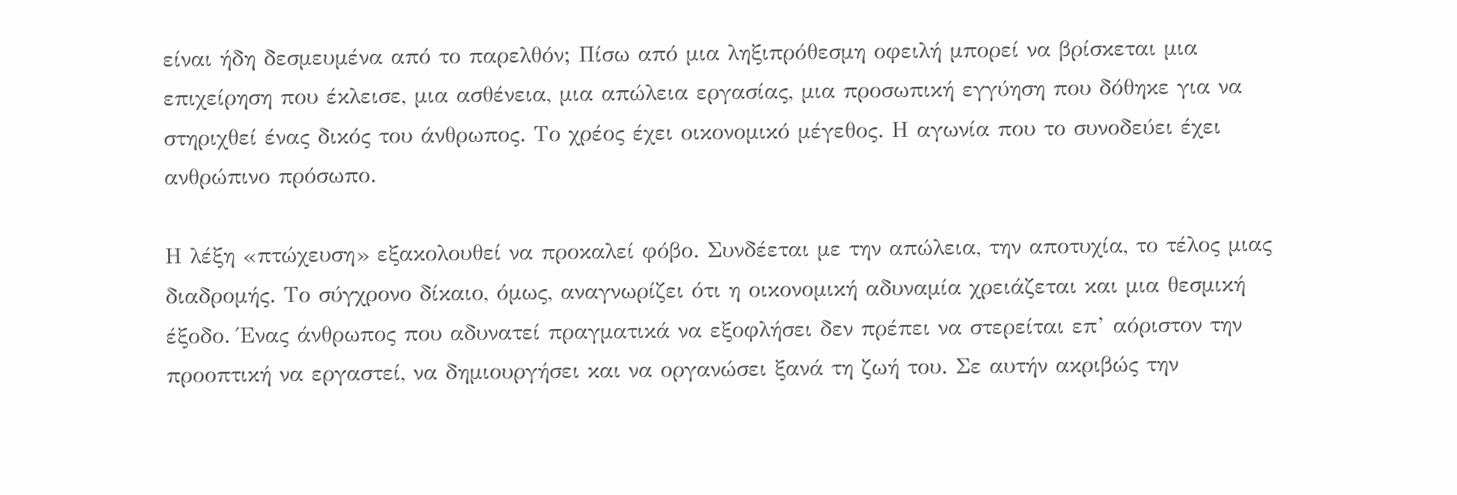είναι ήδη δεσμευμένα από το παρελθόν; Πίσω από μια ληξιπρόθεσμη οφειλή μπορεί να βρίσκεται μια επιχείρηση που έκλεισε, μια ασθένεια, μια απώλεια εργασίας, μια προσωπική εγγύηση που δόθηκε για να στηριχθεί ένας δικός του άνθρωπος. Το χρέος έχει οικονομικό μέγεθος. Η αγωνία που το συνοδεύει έχει ανθρώπινο πρόσωπο.

Η λέξη «πτώχευση» εξακολουθεί να προκαλεί φόβο. Συνδέεται με την απώλεια, την αποτυχία, το τέλος μιας διαδρομής. Το σύγχρονο δίκαιο, όμως, αναγνωρίζει ότι η οικονομική αδυναμία χρειάζεται και μια θεσμική έξοδο. Ένας άνθρωπος που αδυνατεί πραγματικά να εξοφλήσει δεν πρέπει να στερείται επ’ αόριστον την προοπτική να εργαστεί, να δημιουργήσει και να οργανώσει ξανά τη ζωή του. Σε αυτήν ακριβώς την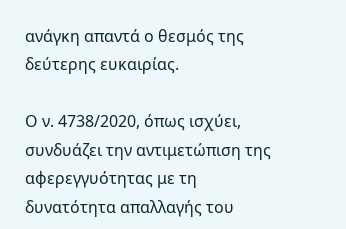ανάγκη απαντά ο θεσμός της δεύτερης ευκαιρίας.

Ο ν. 4738/2020, όπως ισχύει, συνδυάζει την αντιμετώπιση της αφερεγγυότητας με τη δυνατότητα απαλλαγής του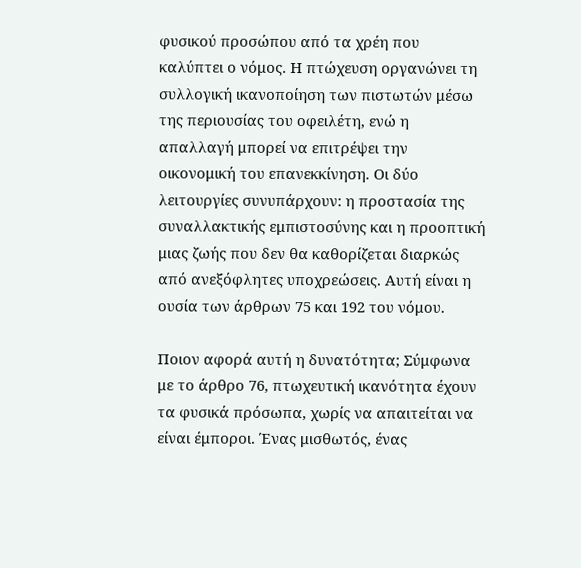φυσικού προσώπου από τα χρέη που καλύπτει ο νόμος. Η πτώχευση οργανώνει τη συλλογική ικανοποίηση των πιστωτών μέσω της περιουσίας του οφειλέτη, ενώ η απαλλαγή μπορεί να επιτρέψει την οικονομική του επανεκκίνηση. Οι δύο λειτουργίες συνυπάρχουν: η προστασία της συναλλακτικής εμπιστοσύνης και η προοπτική μιας ζωής που δεν θα καθορίζεται διαρκώς από ανεξόφλητες υποχρεώσεις. Αυτή είναι η ουσία των άρθρων 75 και 192 του νόμου.

Ποιον αφορά αυτή η δυνατότητα; Σύμφωνα με το άρθρο 76, πτωχευτική ικανότητα έχουν τα φυσικά πρόσωπα, χωρίς να απαιτείται να είναι έμποροι. Ένας μισθωτός, ένας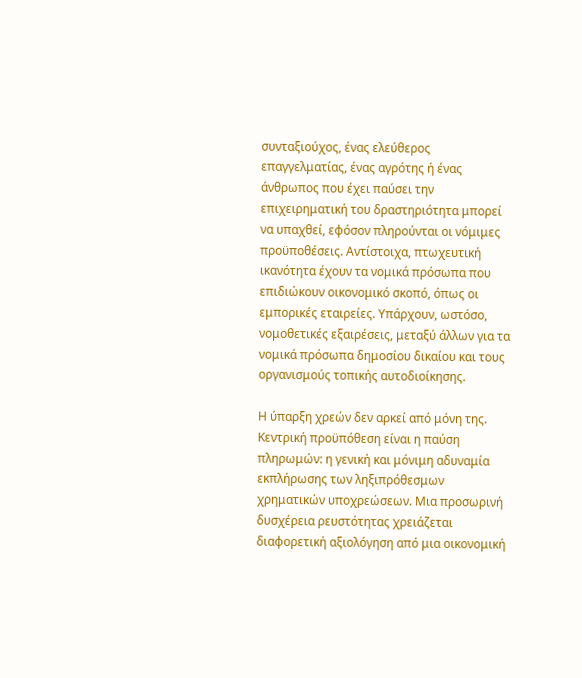συνταξιούχος, ένας ελεύθερος επαγγελματίας, ένας αγρότης ή ένας άνθρωπος που έχει παύσει την επιχειρηματική του δραστηριότητα μπορεί να υπαχθεί, εφόσον πληρούνται οι νόμιμες προϋποθέσεις. Αντίστοιχα, πτωχευτική ικανότητα έχουν τα νομικά πρόσωπα που επιδιώκουν οικονομικό σκοπό, όπως οι εμπορικές εταιρείες. Υπάρχουν, ωστόσο, νομοθετικές εξαιρέσεις, μεταξύ άλλων για τα νομικά πρόσωπα δημοσίου δικαίου και τους οργανισμούς τοπικής αυτοδιοίκησης.

Η ύπαρξη χρεών δεν αρκεί από μόνη της. Κεντρική προϋπόθεση είναι η παύση πληρωμών: η γενική και μόνιμη αδυναμία εκπλήρωσης των ληξιπρόθεσμων χρηματικών υποχρεώσεων. Μια προσωρινή δυσχέρεια ρευστότητας χρειάζεται διαφορετική αξιολόγηση από μια οικονομική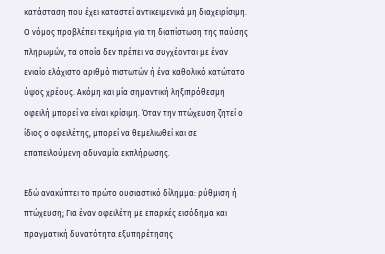κατάσταση που έχει καταστεί αντικειμενικά μη διαχειρίσιμη. Ο νόμος προβλέπει τεκμήρια για τη διαπίστωση της παύσης πληρωμών, τα οποία δεν πρέπει να συγχέονται με έναν ενιαίο ελάχιστο αριθμό πιστωτών ή ένα καθολικό κατώτατο ύψος χρέους. Ακόμη και μία σημαντική ληξιπρόθεσμη οφειλή μπορεί να είναι κρίσιμη. Όταν την πτώχευση ζητεί ο ίδιος ο οφειλέτης, μπορεί να θεμελιωθεί και σε επαπειλούμενη αδυναμία εκπλήρωσης.

Εδώ ανακύπτει το πρώτο ουσιαστικό δίλημμα: ρύθμιση ή πτώχευση; Για έναν οφειλέτη με επαρκές εισόδημα και πραγματική δυνατότητα εξυπηρέτησης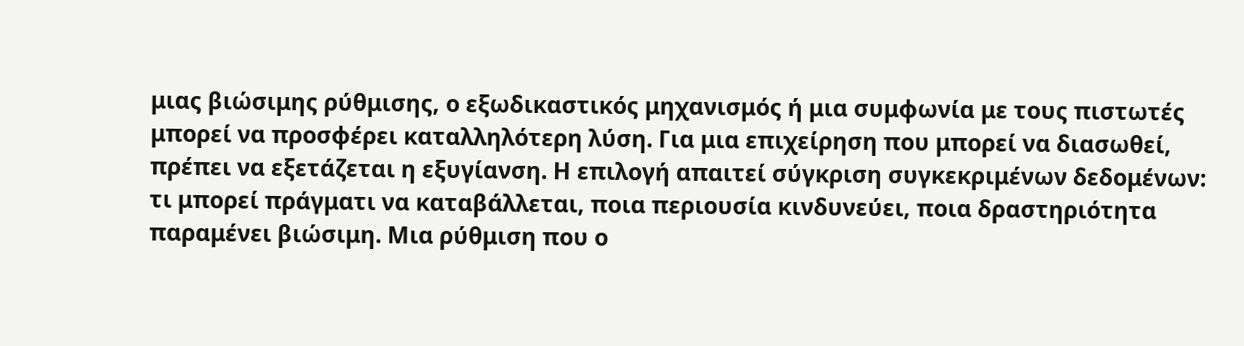μιας βιώσιμης ρύθμισης, ο εξωδικαστικός μηχανισμός ή μια συμφωνία με τους πιστωτές μπορεί να προσφέρει καταλληλότερη λύση. Για μια επιχείρηση που μπορεί να διασωθεί, πρέπει να εξετάζεται η εξυγίανση. Η επιλογή απαιτεί σύγκριση συγκεκριμένων δεδομένων: τι μπορεί πράγματι να καταβάλλεται, ποια περιουσία κινδυνεύει, ποια δραστηριότητα παραμένει βιώσιμη. Μια ρύθμιση που ο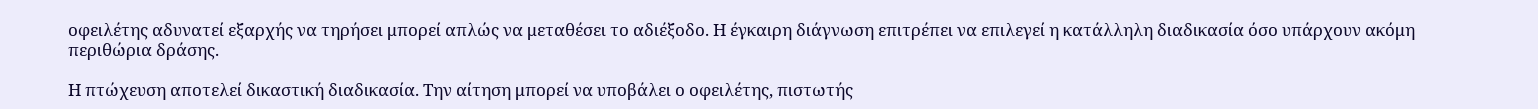οφειλέτης αδυνατεί εξαρχής να τηρήσει μπορεί απλώς να μεταθέσει το αδιέξοδο. Η έγκαιρη διάγνωση επιτρέπει να επιλεγεί η κατάλληλη διαδικασία όσο υπάρχουν ακόμη περιθώρια δράσης.

Η πτώχευση αποτελεί δικαστική διαδικασία. Την αίτηση μπορεί να υποβάλει ο οφειλέτης, πιστωτής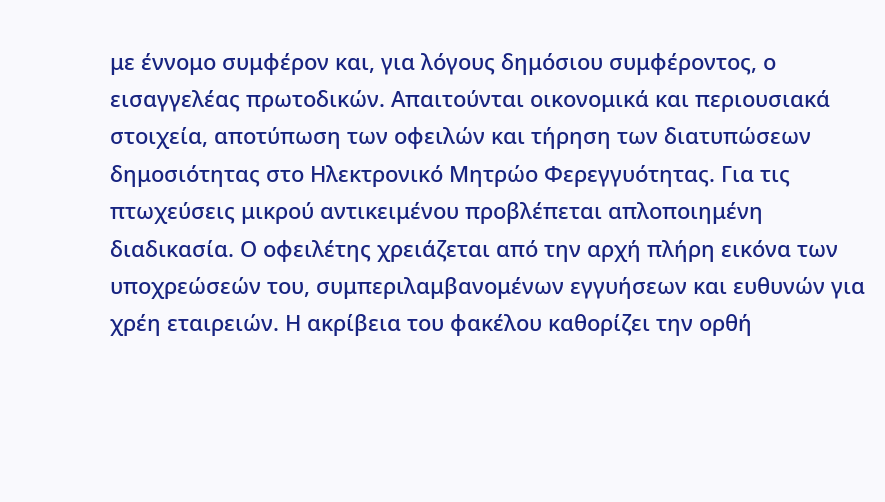με έννομο συμφέρον και, για λόγους δημόσιου συμφέροντος, ο εισαγγελέας πρωτοδικών. Απαιτούνται οικονομικά και περιουσιακά στοιχεία, αποτύπωση των οφειλών και τήρηση των διατυπώσεων δημοσιότητας στο Ηλεκτρονικό Μητρώο Φερεγγυότητας. Για τις πτωχεύσεις μικρού αντικειμένου προβλέπεται απλοποιημένη διαδικασία. Ο οφειλέτης χρειάζεται από την αρχή πλήρη εικόνα των υποχρεώσεών του, συμπεριλαμβανομένων εγγυήσεων και ευθυνών για χρέη εταιρειών. Η ακρίβεια του φακέλου καθορίζει την ορθή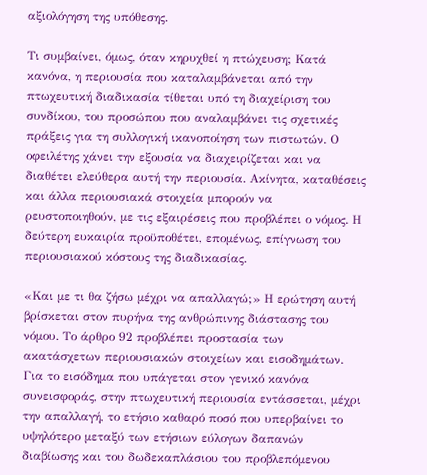αξιολόγηση της υπόθεσης.

Τι συμβαίνει, όμως, όταν κηρυχθεί η πτώχευση; Κατά κανόνα, η περιουσία που καταλαμβάνεται από την πτωχευτική διαδικασία τίθεται υπό τη διαχείριση του συνδίκου, του προσώπου που αναλαμβάνει τις σχετικές πράξεις για τη συλλογική ικανοποίηση των πιστωτών. Ο οφειλέτης χάνει την εξουσία να διαχειρίζεται και να διαθέτει ελεύθερα αυτή την περιουσία. Ακίνητα, καταθέσεις και άλλα περιουσιακά στοιχεία μπορούν να ρευστοποιηθούν, με τις εξαιρέσεις που προβλέπει ο νόμος. Η δεύτερη ευκαιρία προϋποθέτει, επομένως, επίγνωση του περιουσιακού κόστους της διαδικασίας.

«Και με τι θα ζήσω μέχρι να απαλλαγώ;» Η ερώτηση αυτή βρίσκεται στον πυρήνα της ανθρώπινης διάστασης του νόμου. Το άρθρο 92 προβλέπει προστασία των ακατάσχετων περιουσιακών στοιχείων και εισοδημάτων. Για το εισόδημα που υπάγεται στον γενικό κανόνα συνεισφοράς, στην πτωχευτική περιουσία εντάσσεται, μέχρι την απαλλαγή, το ετήσιο καθαρό ποσό που υπερβαίνει το υψηλότερο μεταξύ των ετήσιων εύλογων δαπανών διαβίωσης και του δωδεκαπλάσιου του προβλεπόμενου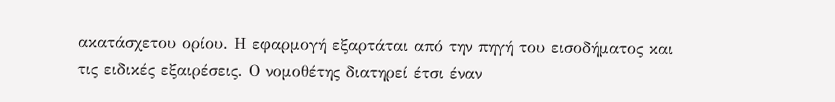ακατάσχετου ορίου. Η εφαρμογή εξαρτάται από την πηγή του εισοδήματος και τις ειδικές εξαιρέσεις. Ο νομοθέτης διατηρεί έτσι έναν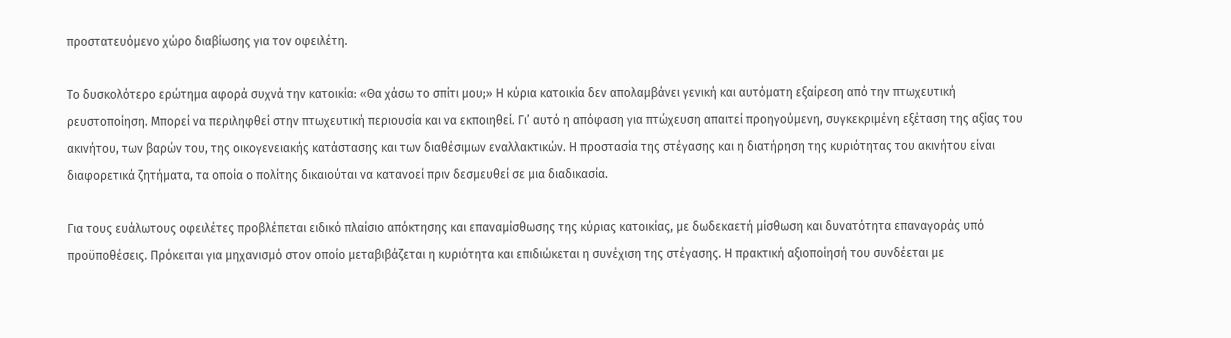προστατευόμενο χώρο διαβίωσης για τον οφειλέτη.

Το δυσκολότερο ερώτημα αφορά συχνά την κατοικία: «Θα χάσω το σπίτι μου;» Η κύρια κατοικία δεν απολαμβάνει γενική και αυτόματη εξαίρεση από την πτωχευτική ρευστοποίηση. Μπορεί να περιληφθεί στην πτωχευτική περιουσία και να εκποιηθεί. Γι’ αυτό η απόφαση για πτώχευση απαιτεί προηγούμενη, συγκεκριμένη εξέταση της αξίας του ακινήτου, των βαρών του, της οικογενειακής κατάστασης και των διαθέσιμων εναλλακτικών. Η προστασία της στέγασης και η διατήρηση της κυριότητας του ακινήτου είναι διαφορετικά ζητήματα, τα οποία ο πολίτης δικαιούται να κατανοεί πριν δεσμευθεί σε μια διαδικασία.

Για τους ευάλωτους οφειλέτες προβλέπεται ειδικό πλαίσιο απόκτησης και επαναμίσθωσης της κύριας κατοικίας, με δωδεκαετή μίσθωση και δυνατότητα επαναγοράς υπό προϋποθέσεις. Πρόκειται για μηχανισμό στον οποίο μεταβιβάζεται η κυριότητα και επιδιώκεται η συνέχιση της στέγασης. Η πρακτική αξιοποίησή του συνδέεται με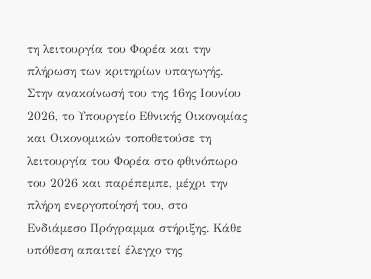τη λειτουργία του Φορέα και την πλήρωση των κριτηρίων υπαγωγής. Στην ανακοίνωσή του της 16ης Ιουνίου 2026, το Υπουργείο Εθνικής Οικονομίας και Οικονομικών τοποθετούσε τη λειτουργία του Φορέα στο φθινόπωρο του 2026 και παρέπεμπε, μέχρι την πλήρη ενεργοποίησή του, στο Ενδιάμεσο Πρόγραμμα στήριξης. Κάθε υπόθεση απαιτεί έλεγχο της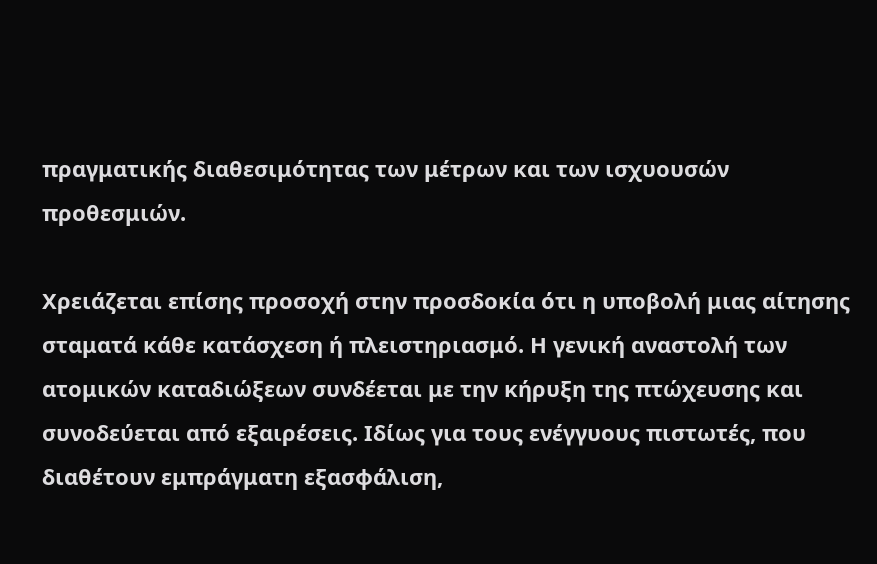πραγματικής διαθεσιμότητας των μέτρων και των ισχυουσών προθεσμιών.

Χρειάζεται επίσης προσοχή στην προσδοκία ότι η υποβολή μιας αίτησης σταματά κάθε κατάσχεση ή πλειστηριασμό. Η γενική αναστολή των ατομικών καταδιώξεων συνδέεται με την κήρυξη της πτώχευσης και συνοδεύεται από εξαιρέσεις. Ιδίως για τους ενέγγυους πιστωτές, που διαθέτουν εμπράγματη εξασφάλιση,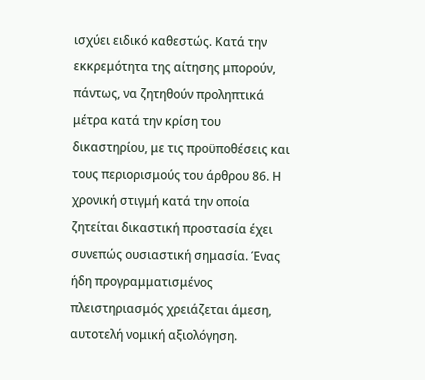ισχύει ειδικό καθεστώς. Κατά την εκκρεμότητα της αίτησης μπορούν, πάντως, να ζητηθούν προληπτικά μέτρα κατά την κρίση του δικαστηρίου, με τις προϋποθέσεις και τους περιορισμούς του άρθρου 86. Η χρονική στιγμή κατά την οποία ζητείται δικαστική προστασία έχει συνεπώς ουσιαστική σημασία. Ένας ήδη προγραμματισμένος πλειστηριασμός χρειάζεται άμεση, αυτοτελή νομική αξιολόγηση.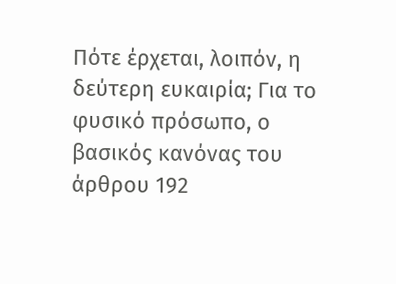Πότε έρχεται, λοιπόν, η δεύτερη ευκαιρία; Για το φυσικό πρόσωπο, ο βασικός κανόνας του άρθρου 192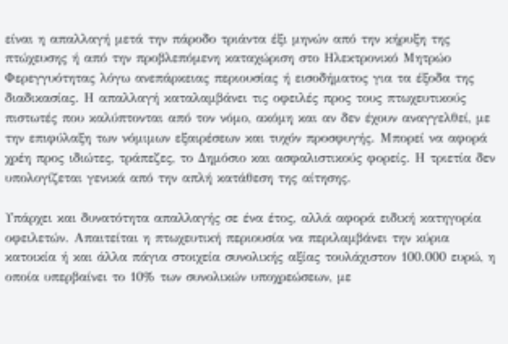είναι η απαλλαγή μετά την πάροδο τριάντα έξι μηνών από την κήρυξη της πτώχευσης ή από την προβλεπόμενη καταχώριση στο Ηλεκτρονικό Μητρώο Φερεγγυότητας λόγω ανεπάρκειας περιουσίας ή εισοδήματος για τα έξοδα της διαδικασίας. Η απαλλαγή καταλαμβάνει τις οφειλές προς τους πτωχευτικούς πιστωτές που καλύπτονται από τον νόμο, ακόμη και αν δεν έχουν αναγγελθεί, με την επιφύλαξη των νόμιμων εξαιρέσεων και τυχόν προσφυγής. Μπορεί να αφορά χρέη προς ιδιώτες, τράπεζες, το Δημόσιο και ασφαλιστικούς φορείς. Η τριετία δεν υπολογίζεται γενικά από την απλή κατάθεση της αίτησης.

Υπάρχει και δυνατότητα απαλλαγής σε ένα έτος, αλλά αφορά ειδική κατηγορία οφειλετών. Απαιτείται η πτωχευτική περιουσία να περιλαμβάνει την κύρια κατοικία ή και άλλα πάγια στοιχεία συνολικής αξίας τουλάχιστον 100.000 ευρώ, η οποία υπερβαίνει το 10% των συνολικών υποχρεώσεων, με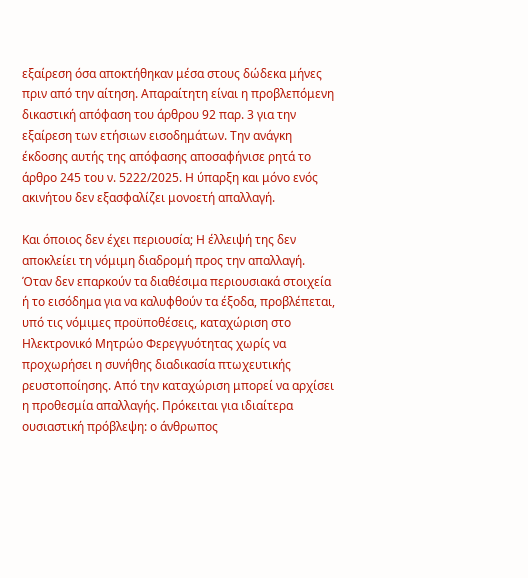εξαίρεση όσα αποκτήθηκαν μέσα στους δώδεκα μήνες πριν από την αίτηση. Απαραίτητη είναι η προβλεπόμενη δικαστική απόφαση του άρθρου 92 παρ. 3 για την εξαίρεση των ετήσιων εισοδημάτων. Την ανάγκη έκδοσης αυτής της απόφασης αποσαφήνισε ρητά το άρθρο 245 του ν. 5222/2025. Η ύπαρξη και μόνο ενός ακινήτου δεν εξασφαλίζει μονοετή απαλλαγή.

Και όποιος δεν έχει περιουσία; Η έλλειψή της δεν αποκλείει τη νόμιμη διαδρομή προς την απαλλαγή. Όταν δεν επαρκούν τα διαθέσιμα περιουσιακά στοιχεία ή το εισόδημα για να καλυφθούν τα έξοδα, προβλέπεται, υπό τις νόμιμες προϋποθέσεις, καταχώριση στο Ηλεκτρονικό Μητρώο Φερεγγυότητας χωρίς να προχωρήσει η συνήθης διαδικασία πτωχευτικής ρευστοποίησης. Από την καταχώριση μπορεί να αρχίσει η προθεσμία απαλλαγής. Πρόκειται για ιδιαίτερα ουσιαστική πρόβλεψη: ο άνθρωπος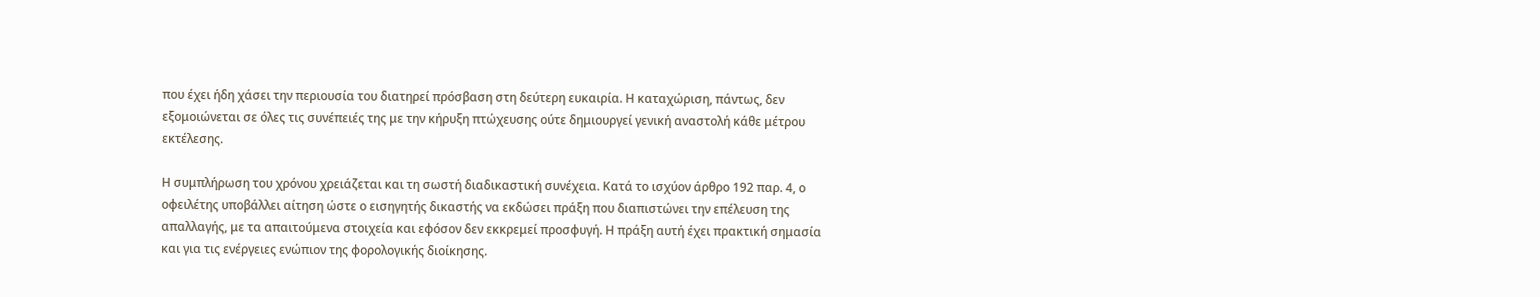που έχει ήδη χάσει την περιουσία του διατηρεί πρόσβαση στη δεύτερη ευκαιρία. Η καταχώριση, πάντως, δεν εξομοιώνεται σε όλες τις συνέπειές της με την κήρυξη πτώχευσης ούτε δημιουργεί γενική αναστολή κάθε μέτρου εκτέλεσης.

Η συμπλήρωση του χρόνου χρειάζεται και τη σωστή διαδικαστική συνέχεια. Κατά το ισχύον άρθρο 192 παρ. 4, ο οφειλέτης υποβάλλει αίτηση ώστε ο εισηγητής δικαστής να εκδώσει πράξη που διαπιστώνει την επέλευση της απαλλαγής, με τα απαιτούμενα στοιχεία και εφόσον δεν εκκρεμεί προσφυγή. Η πράξη αυτή έχει πρακτική σημασία και για τις ενέργειες ενώπιον της φορολογικής διοίκησης.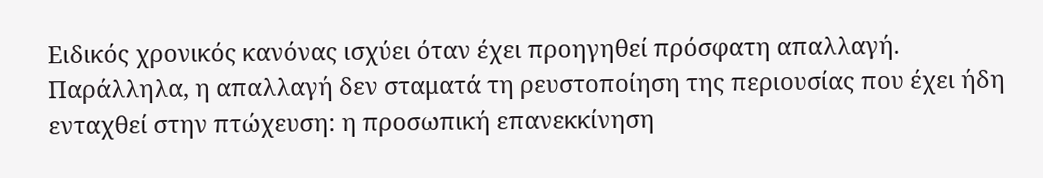Ειδικός χρονικός κανόνας ισχύει όταν έχει προηγηθεί πρόσφατη απαλλαγή. Παράλληλα, η απαλλαγή δεν σταματά τη ρευστοποίηση της περιουσίας που έχει ήδη ενταχθεί στην πτώχευση: η προσωπική επανεκκίνηση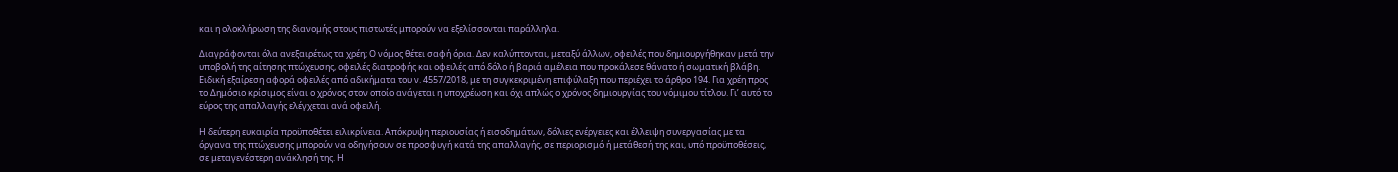και η ολοκλήρωση της διανομής στους πιστωτές μπορούν να εξελίσσονται παράλληλα.

Διαγράφονται όλα ανεξαιρέτως τα χρέη; Ο νόμος θέτει σαφή όρια. Δεν καλύπτονται, μεταξύ άλλων, οφειλές που δημιουργήθηκαν μετά την υποβολή της αίτησης πτώχευσης, οφειλές διατροφής και οφειλές από δόλο ή βαριά αμέλεια που προκάλεσε θάνατο ή σωματική βλάβη. Ειδική εξαίρεση αφορά οφειλές από αδικήματα του ν. 4557/2018, με τη συγκεκριμένη επιφύλαξη που περιέχει το άρθρο 194. Για χρέη προς το Δημόσιο κρίσιμος είναι ο χρόνος στον οποίο ανάγεται η υποχρέωση και όχι απλώς ο χρόνος δημιουργίας του νόμιμου τίτλου. Γι’ αυτό το εύρος της απαλλαγής ελέγχεται ανά οφειλή.

Η δεύτερη ευκαιρία προϋποθέτει ειλικρίνεια. Απόκρυψη περιουσίας ή εισοδημάτων, δόλιες ενέργειες και έλλειψη συνεργασίας με τα όργανα της πτώχευσης μπορούν να οδηγήσουν σε προσφυγή κατά της απαλλαγής, σε περιορισμό ή μετάθεσή της και, υπό προϋποθέσεις, σε μεταγενέστερη ανάκλησή της. Η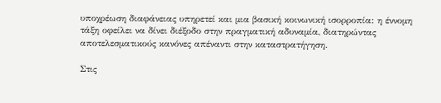υποχρέωση διαφάνειας υπηρετεί και μια βασική κοινωνική ισορροπία: η έννομη τάξη οφείλει να δίνει διέξοδο στην πραγματική αδυναμία, διατηρώντας αποτελεσματικούς κανόνες απέναντι στην καταστρατήγηση.

Στις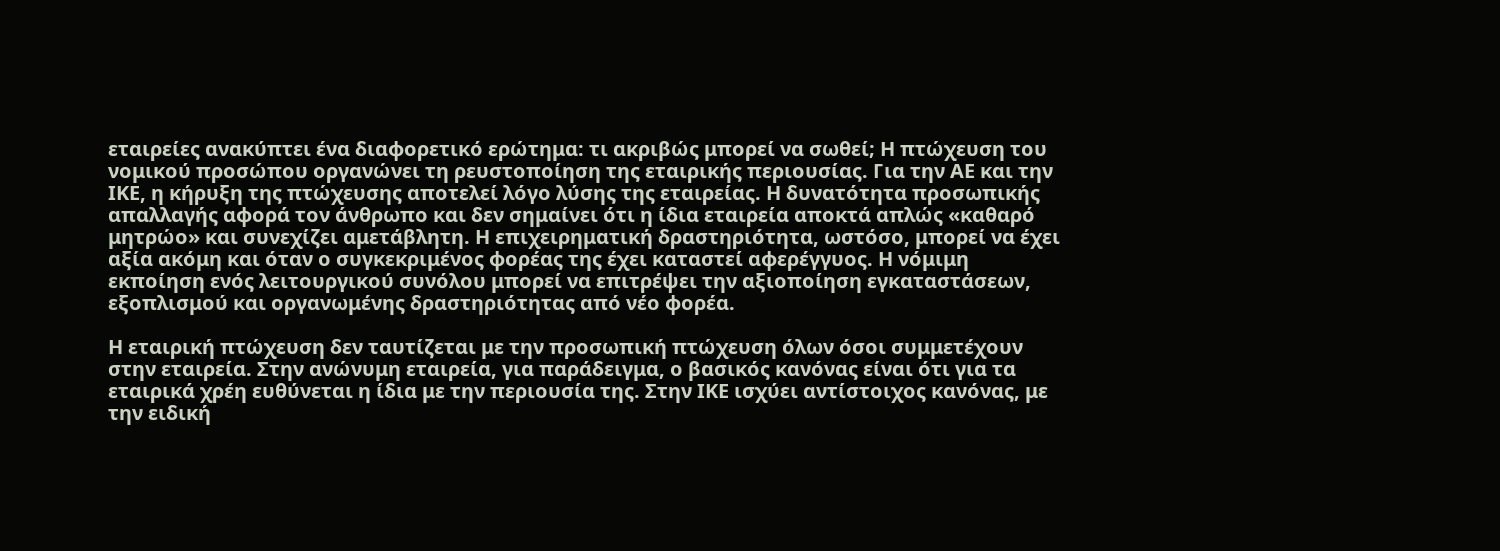εταιρείες ανακύπτει ένα διαφορετικό ερώτημα: τι ακριβώς μπορεί να σωθεί; Η πτώχευση του νομικού προσώπου οργανώνει τη ρευστοποίηση της εταιρικής περιουσίας. Για την ΑΕ και την ΙΚΕ, η κήρυξη της πτώχευσης αποτελεί λόγο λύσης της εταιρείας. Η δυνατότητα προσωπικής απαλλαγής αφορά τον άνθρωπο και δεν σημαίνει ότι η ίδια εταιρεία αποκτά απλώς «καθαρό μητρώο» και συνεχίζει αμετάβλητη. Η επιχειρηματική δραστηριότητα, ωστόσο, μπορεί να έχει αξία ακόμη και όταν ο συγκεκριμένος φορέας της έχει καταστεί αφερέγγυος. Η νόμιμη εκποίηση ενός λειτουργικού συνόλου μπορεί να επιτρέψει την αξιοποίηση εγκαταστάσεων, εξοπλισμού και οργανωμένης δραστηριότητας από νέο φορέα.

Η εταιρική πτώχευση δεν ταυτίζεται με την προσωπική πτώχευση όλων όσοι συμμετέχουν στην εταιρεία. Στην ανώνυμη εταιρεία, για παράδειγμα, ο βασικός κανόνας είναι ότι για τα εταιρικά χρέη ευθύνεται η ίδια με την περιουσία της. Στην ΙΚΕ ισχύει αντίστοιχος κανόνας, με την ειδική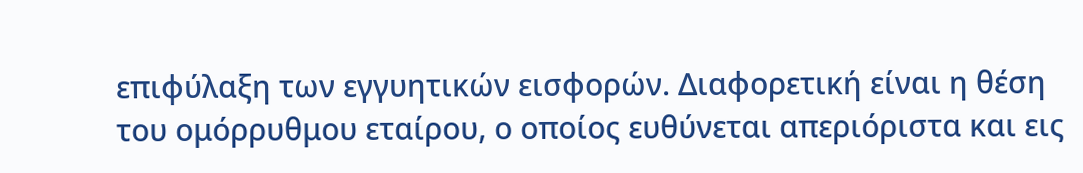επιφύλαξη των εγγυητικών εισφορών. Διαφορετική είναι η θέση του ομόρρυθμου εταίρου, ο οποίος ευθύνεται απεριόριστα και εις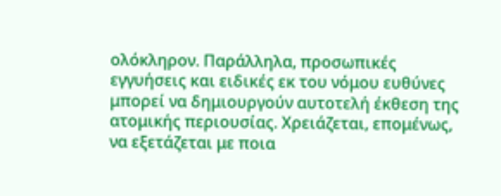ολόκληρον. Παράλληλα, προσωπικές εγγυήσεις και ειδικές εκ του νόμου ευθύνες μπορεί να δημιουργούν αυτοτελή έκθεση της ατομικής περιουσίας. Χρειάζεται, επομένως, να εξετάζεται με ποια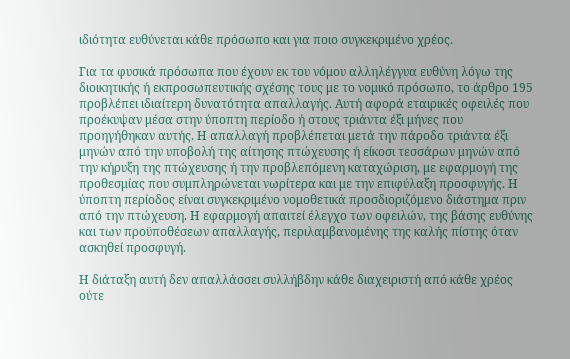ιδιότητα ευθύνεται κάθε πρόσωπο και για ποιο συγκεκριμένο χρέος.

Για τα φυσικά πρόσωπα που έχουν εκ του νόμου αλληλέγγυα ευθύνη λόγω της διοικητικής ή εκπροσωπευτικής σχέσης τους με το νομικό πρόσωπο, το άρθρο 195 προβλέπει ιδιαίτερη δυνατότητα απαλλαγής. Αυτή αφορά εταιρικές οφειλές που προέκυψαν μέσα στην ύποπτη περίοδο ή στους τριάντα έξι μήνες που προηγήθηκαν αυτής. Η απαλλαγή προβλέπεται μετά την πάροδο τριάντα έξι μηνών από την υποβολή της αίτησης πτώχευσης ή είκοσι τεσσάρων μηνών από την κήρυξη της πτώχευσης ή την προβλεπόμενη καταχώριση, με εφαρμογή της προθεσμίας που συμπληρώνεται νωρίτερα και με την επιφύλαξη προσφυγής. Η ύποπτη περίοδος είναι συγκεκριμένο νομοθετικά προσδιοριζόμενο διάστημα πριν από την πτώχευση. Η εφαρμογή απαιτεί έλεγχο των οφειλών, της βάσης ευθύνης και των προϋποθέσεων απαλλαγής, περιλαμβανομένης της καλής πίστης όταν ασκηθεί προσφυγή.

Η διάταξη αυτή δεν απαλλάσσει συλλήβδην κάθε διαχειριστή από κάθε χρέος ούτε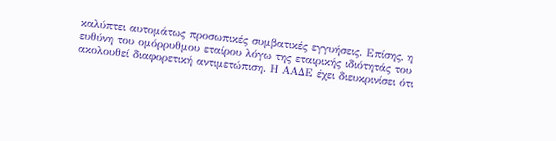καλύπτει αυτομάτως προσωπικές συμβατικές εγγυήσεις. Επίσης, η ευθύνη του ομόρρυθμου εταίρου λόγω της εταιρικής ιδιότητάς του ακολουθεί διαφορετική αντιμετώπιση. Η ΑΑΔΕ έχει διευκρινίσει ότι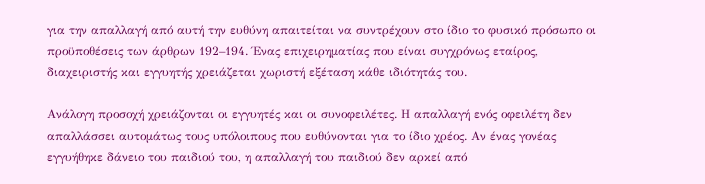για την απαλλαγή από αυτή την ευθύνη απαιτείται να συντρέχουν στο ίδιο το φυσικό πρόσωπο οι προϋποθέσεις των άρθρων 192–194. Ένας επιχειρηματίας που είναι συγχρόνως εταίρος, διαχειριστής και εγγυητής χρειάζεται χωριστή εξέταση κάθε ιδιότητάς του.

Ανάλογη προσοχή χρειάζονται οι εγγυητές και οι συνοφειλέτες. Η απαλλαγή ενός οφειλέτη δεν απαλλάσσει αυτομάτως τους υπόλοιπους που ευθύνονται για το ίδιο χρέος. Αν ένας γονέας εγγυήθηκε δάνειο του παιδιού του, η απαλλαγή του παιδιού δεν αρκεί από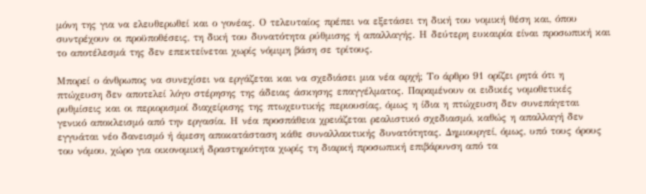μόνη της για να ελευθερωθεί και ο γονέας. Ο τελευταίος πρέπει να εξετάσει τη δική του νομική θέση και, όπου συντρέχουν οι προϋποθέσεις, τη δική του δυνατότητα ρύθμισης ή απαλλαγής. Η δεύτερη ευκαιρία είναι προσωπική και το αποτέλεσμά της δεν επεκτείνεται χωρίς νόμιμη βάση σε τρίτους.

Μπορεί ο άνθρωπος να συνεχίσει να εργάζεται και να σχεδιάσει μια νέα αρχή; Το άρθρο 91 ορίζει ρητά ότι η πτώχευση δεν αποτελεί λόγο στέρησης της άδειας άσκησης επαγγέλματος. Παραμένουν οι ειδικές νομοθετικές ρυθμίσεις και οι περιορισμοί διαχείρισης της πτωχευτικής περιουσίας, όμως η ίδια η πτώχευση δεν συνεπάγεται γενικό αποκλεισμό από την εργασία. Η νέα προσπάθεια χρειάζεται ρεαλιστικό σχεδιασμό, καθώς η απαλλαγή δεν εγγυάται νέο δανεισμό ή άμεση αποκατάσταση κάθε συναλλακτικής δυνατότητας. Δημιουργεί, όμως, υπό τους όρους του νόμου, χώρο για οικονομική δραστηριότητα χωρίς τη διαρκή προσωπική επιβάρυνση από τα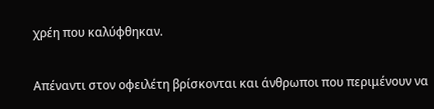χρέη που καλύφθηκαν.

Απέναντι στον οφειλέτη βρίσκονται και άνθρωποι που περιμένουν να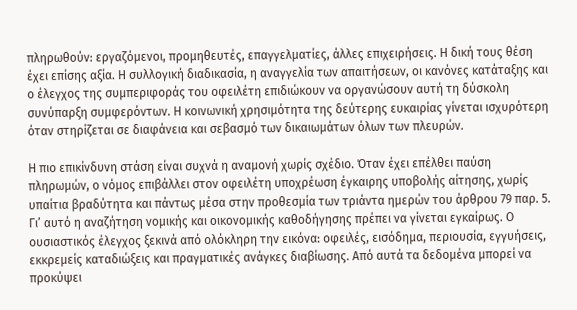πληρωθούν: εργαζόμενοι, προμηθευτές, επαγγελματίες, άλλες επιχειρήσεις. Η δική τους θέση έχει επίσης αξία. Η συλλογική διαδικασία, η αναγγελία των απαιτήσεων, οι κανόνες κατάταξης και ο έλεγχος της συμπεριφοράς του οφειλέτη επιδιώκουν να οργανώσουν αυτή τη δύσκολη συνύπαρξη συμφερόντων. Η κοινωνική χρησιμότητα της δεύτερης ευκαιρίας γίνεται ισχυρότερη όταν στηρίζεται σε διαφάνεια και σεβασμό των δικαιωμάτων όλων των πλευρών.

Η πιο επικίνδυνη στάση είναι συχνά η αναμονή χωρίς σχέδιο. Όταν έχει επέλθει παύση πληρωμών, ο νόμος επιβάλλει στον οφειλέτη υποχρέωση έγκαιρης υποβολής αίτησης, χωρίς υπαίτια βραδύτητα και πάντως μέσα στην προθεσμία των τριάντα ημερών του άρθρου 79 παρ. 5. Γι’ αυτό η αναζήτηση νομικής και οικονομικής καθοδήγησης πρέπει να γίνεται εγκαίρως. Ο ουσιαστικός έλεγχος ξεκινά από ολόκληρη την εικόνα: οφειλές, εισόδημα, περιουσία, εγγυήσεις, εκκρεμείς καταδιώξεις και πραγματικές ανάγκες διαβίωσης. Από αυτά τα δεδομένα μπορεί να προκύψει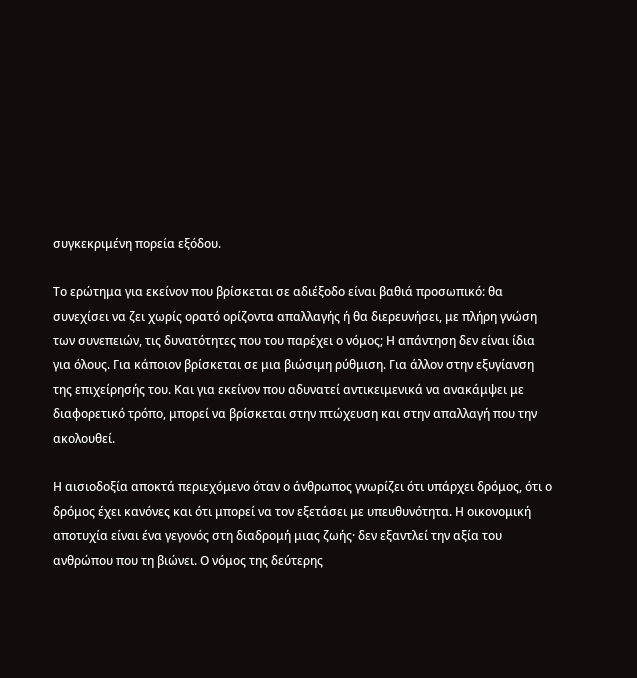συγκεκριμένη πορεία εξόδου.

Το ερώτημα για εκείνον που βρίσκεται σε αδιέξοδο είναι βαθιά προσωπικό: θα συνεχίσει να ζει χωρίς ορατό ορίζοντα απαλλαγής ή θα διερευνήσει, με πλήρη γνώση των συνεπειών, τις δυνατότητες που του παρέχει ο νόμος; Η απάντηση δεν είναι ίδια για όλους. Για κάποιον βρίσκεται σε μια βιώσιμη ρύθμιση. Για άλλον στην εξυγίανση της επιχείρησής του. Και για εκείνον που αδυνατεί αντικειμενικά να ανακάμψει με διαφορετικό τρόπο, μπορεί να βρίσκεται στην πτώχευση και στην απαλλαγή που την ακολουθεί.

Η αισιοδοξία αποκτά περιεχόμενο όταν ο άνθρωπος γνωρίζει ότι υπάρχει δρόμος, ότι ο δρόμος έχει κανόνες και ότι μπορεί να τον εξετάσει με υπευθυνότητα. Η οικονομική αποτυχία είναι ένα γεγονός στη διαδρομή μιας ζωής· δεν εξαντλεί την αξία του ανθρώπου που τη βιώνει. Ο νόμος της δεύτερης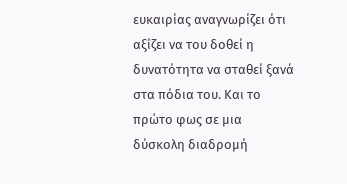ευκαιρίας αναγνωρίζει ότι αξίζει να του δοθεί η δυνατότητα να σταθεί ξανά στα πόδια του. Και το πρώτο φως σε μια δύσκολη διαδρομή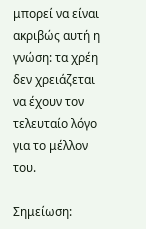μπορεί να είναι ακριβώς αυτή η γνώση: τα χρέη δεν χρειάζεται να έχουν τον τελευταίο λόγο για το μέλλον του.

Σημείωση: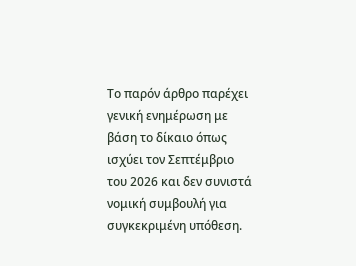Το παρόν άρθρο παρέχει γενική ενημέρωση με βάση το δίκαιο όπως ισχύει τον Σεπτέμβριο του 2026 και δεν συνιστά νομική συμβουλή για συγκεκριμένη υπόθεση.